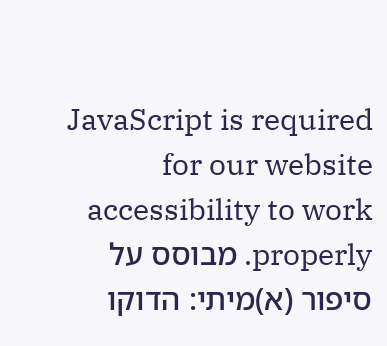JavaScript is required for our website accessibility to work properly. מבוסס על סיפור (א)מיתי: הדוקו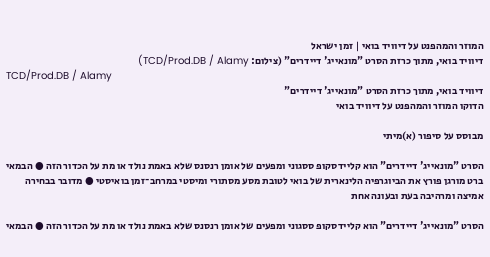המוזר והמהפנט על דיוויד בואי | זמן ישראל
דיוויד בואי, מתוך כרזת הסרט "מונאייג' דיידרים" (צילום: TCD/Prod.DB / Alamy)
TCD/Prod.DB / Alamy
דיוויד בואי, מתוך כרזת הסרט "מונאייג' דיידרים"
הדוקו המוזר והמהפנט על דיוויד בואי

מבוסס על סיפור (א)מיתי

הסרט "מונאייג' דיידרים" הוא קליידסקופ ססגוני ומפעים של אומן רנסנס שלא באמת נולד או מת על הכדור הזה ● הבמאי ברט מורגן פורץ את הביוגרפיה הלינארית של בואי לטובת מסע מסתורי ומיסטי במרחב־זמן בואיסטי ● מדובר בבחירה אמיצה ומרהיבה בעת ובעונה אחת

הסרט "מונאייג' דיידרים" הוא קליידסקופ ססגוני ומפעים של אומן רנסנס שלא באמת נולד או מת על הכדור הזה ● הבמאי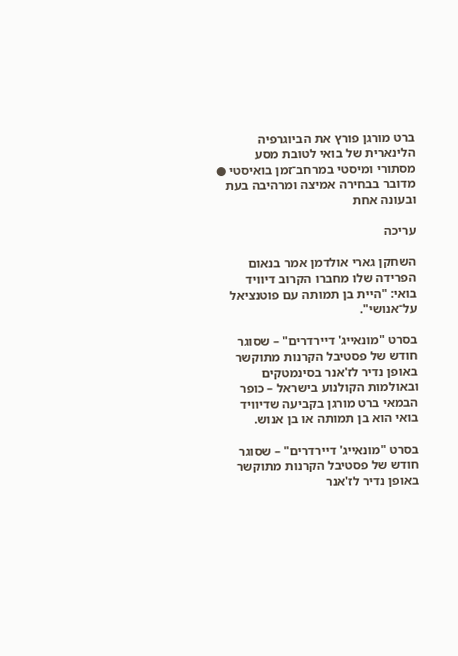ברט מורגן פורץ את הביוגרפיה הלינארית של בואי לטובת מסע מסתורי ומיסטי במרחב־זמן בואיסטי ● מדובר בבחירה אמיצה ומרהיבה בעת ובעונה אחת

עריכה

השחקן גארי אולדמן אמר בנאום הפרידה שלו מחברו הקרוב דיוויד בואי: "היית בן תמותה עם פוטנציאל על־אנושי".

בסרט "מונאייג' דיירדרים" – שסוגר חודש של פסטיבל הקרנות מתוקשר באופן נדיר לז'אנר בסינמטקים ובאולמות הקולנוע בישראל – כופר הבמאי ברט מורגן בקביעה שדיוויד בואי הוא בן תמותה או בן אנוש.

בסרט "מונאייג' דיירדרים" – שסוגר חודש של פסטיבל הקרנות מתוקשר באופן נדיר לז'אנר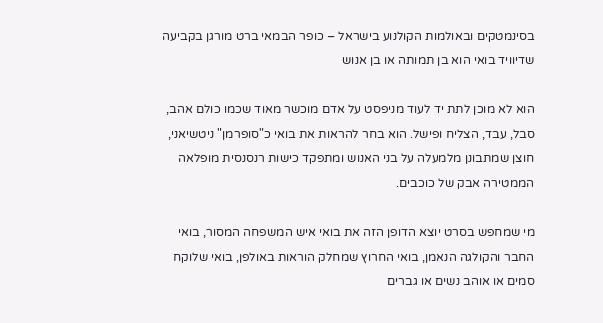בסינמטקים ובאולמות הקולנוע בישראל – כופר הבמאי ברט מורגן בקביעה שדיוויד בואי הוא בן תמותה או בן אנוש

הוא לא מוכן לתת יד לעוד מניפסט על אדם מוכשר מאוד שכמו כולם אהב, סבל, עבד, הצליח ופישל. הוא בחר להראות את בואי כ"סופרמן" ניטשיאני, חוצן שמתבונן מלמעלה על בני האנוש ומתפקד כישות רנסנסית מופלאה הממטירה אבק של כוכבים.

מי שמחפש בסרט יוצא הדופן הזה את בואי איש המשפחה המסור, בואי החבר והקולגה הנאמן, בואי החרוץ שמחלק הוראות באולפן, בואי שלוקח סמים או אוהב נשים או גברים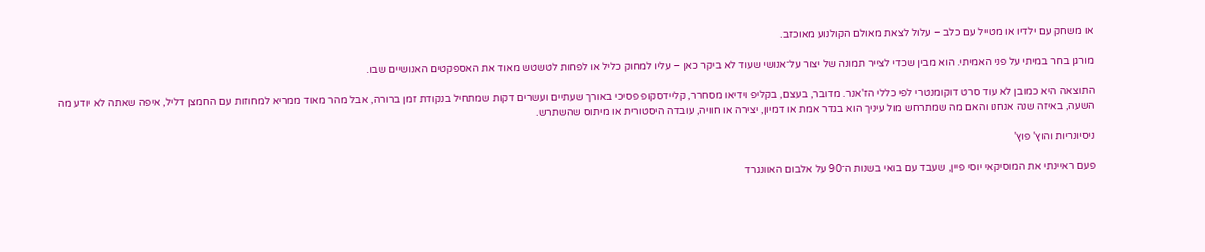או משחק עם ילדיו או מטייל עם כלב – עלול לצאת מאולם הקולנוע מאוכזב.

מורגן בחר במיתי על פני האמיתי. הוא מבין שכדי לצייר תמונה של יצור על־אנושי שעוד לא ביקר כאן – עליו למחוק כליל או לפחות לטשטש מאוד את האספקטים האנושיים שבו.

התוצאה היא כמובן לא עוד סרט דוקומנטרי לפי כללי הז'אנר. מדובר, בעצם, בקליפ וידיאו מסחרר, קליידסקופ פסיכי באורך שעתיים ועשרים דקות שמתחיל בנקודת זמן ברורה, אבל מהר מאוד ממריא למחוזות עם החמצן דליל, איפה שאתה לא יודע מה השעה, באיזה שנה אנחנו והאם מה שמתרחש מול עיניך הוא בגדר אמת או דמיון, יצירה או חוויה, עובדה היסטורית או מיתוס שהשתרש.

ניסיונריות והוץ' פוץ'

פעם ראיינתי את המוסיקאי יוסי פיין, שעבד עם בואי בשנות ה־90 על אלבום האוונגרד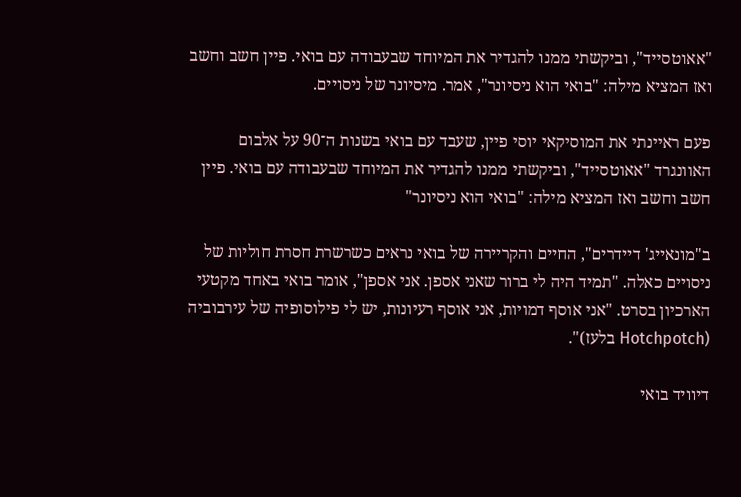"אאוטסייד", וביקשתי ממנו להגדיר את המיוחד שבעבודה עם בואי. פיין חשב וחשב ואז המציא מילה: "בואי הוא ניסיונר", אמר. מיסיונר של ניסויים.

פעם ראיינתי את המוסיקאי יוסי פיין, שעבד עם בואי בשנות ה־90 על אלבום האוונגרד "אאוטסייד", וביקשתי ממנו להגדיר את המיוחד שבעבודה עם בואי. פיין חשב וחשב ואז המציא מילה: "בואי הוא ניסיונר"

ב"מונאייג' דיידרים", החיים והקריירה של בואי נראים כשרשרת חסרת חוליות של ניסויים כאלה. "תמיד היה לי ברור שאני אספן. אני אספן", אומר בואי באחד מקטעי הארכיון בסרט. "אני אוסף דמויות, אני אוסף רעיונות, יש לי פילוסופיה של עירבוביה (Hotchpotch בלעז)".

דיוויד בואי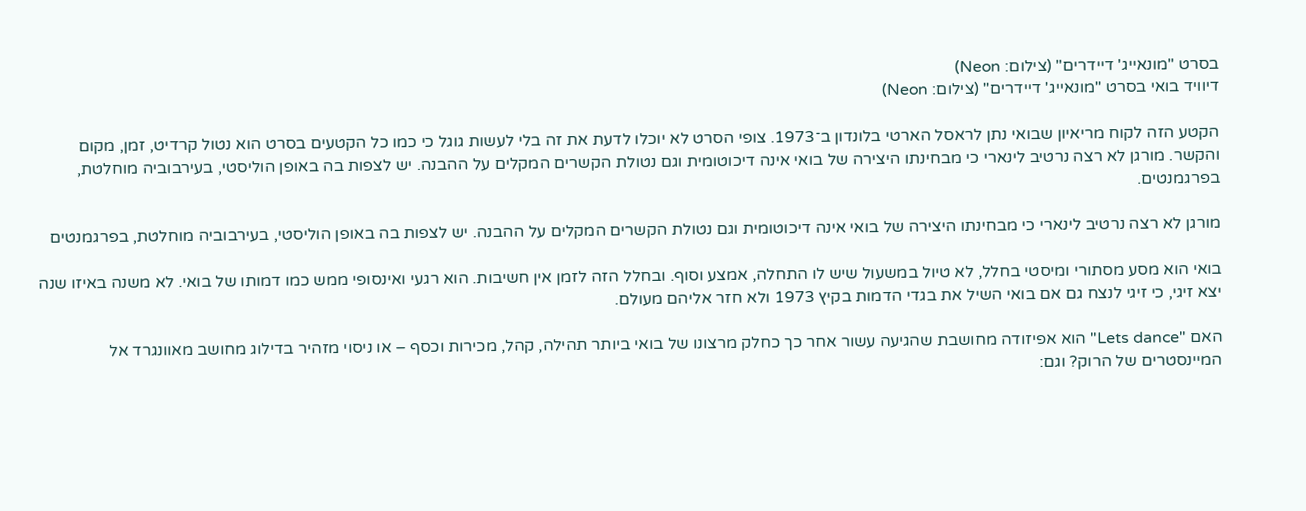בסרט "מונאייג' דיידרים" (צילום: Neon)
דיוויד בואי בסרט "מונאייג' דיידרים" (צילום: Neon)

הקטע הזה לקוח מריאיון שבואי נתן לראסל הארטי בלונדון ב־1973. צופי הסרט לא יוכלו לדעת את זה בלי לעשות גוגל כי כמו כל הקטעים בסרט הוא נטול קרדיט, זמן, מקום והקשר. מורגן לא רצה נרטיב לינארי כי מבחינתו היצירה של בואי אינה דיכוטומית וגם נטולת הקשרים המקלים על ההבנה. יש לצפות בה באופן הוליסטי, בעירבוביה מוחלטת, בפרגמנטים.

מורגן לא רצה נרטיב לינארי כי מבחינתו היצירה של בואי אינה דיכוטומית וגם נטולת הקשרים המקלים על ההבנה. יש לצפות בה באופן הוליסטי, בעירבוביה מוחלטת, בפרגמנטים

בואי הוא מסע מסתורי ומיסטי בחלל, לא טיול במשעול שיש לו התחלה, אמצע וסוף. ובחלל הזה לזמן אין חשיבות. הוא רגעי ואינסופי ממש כמו דמותו של בואי. לא משנה באיזו שנה יצא זיגי, כי זיגי לנצח גם אם בואי השיל את בגדי הדמות בקיץ 1973 ולא חזר אליהם מעולם.

האם "Lets dance" הוא אפיזודה מחושבת שהגיעה עשור אחר כך כחלק מרצונו של בואי ביותר תהילה, קהל, מכירות וכסף – או ניסוי מזהיר בדילוג מחושב מאוונגרד אל המיינסטרים של הרוק? וגם: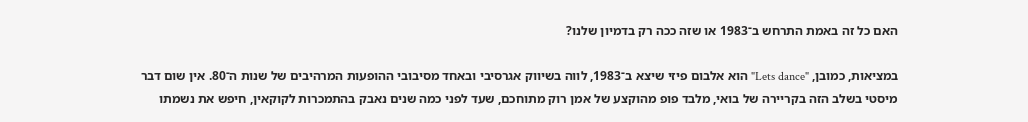האם כל זה באמת התרחש ב־1983 או שזה ככה רק בדמיון שלנו?

במציאות, כמובן, "Lets dance" הוא אלבום פיזי שיצא ב־1983, לווה בשיווק אגרסיבי ובאחד מסיבובי ההופעות המרהיבים של שנות ה־80. אין שום דבר מיסטי בשלב הזה בקריירה של בואי, מלבד פופ מהוקצע של אמן רוק מתוחכם, שעד לפני כמה שנים נאבק בהתמכרות לקוקאין, חיפש את נשמתו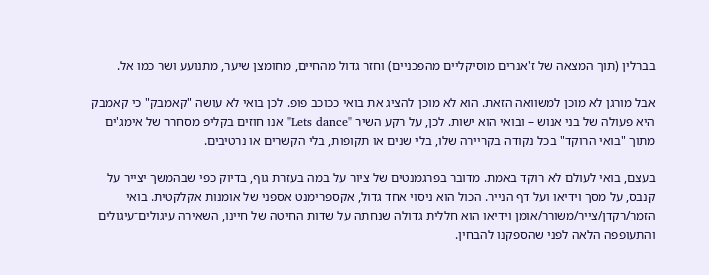בברלין (תוך המצאה של ז'אנרים מוסיקליים מהפכניים) וחזר גדול מהחיים, מחומצן שיער, מתנועע ושר כמו אל.

אבל מורגן לא מוכן למשוואה הזאת. הוא לא מוכן להציג את בואי ככוכב פופ. לכן בואי לא עושה "קאמבק" כי קאמבק היא פעולה של בני אנוש – ובואי הוא ישות. לכן, על רקע השיר "Lets dance" אנו חוזים בקליפ מסחרר של אימג'ים מתוך "בואי הרוקד" בכל נקודה בקריירה שלו, בלי שנים או תקופות, בלי הקשרים או נרטיבים.

בעצם, בואי לעולם לא רוקד באמת. מדובר בפרגמנטים של ציור על במה בעזרת גוף, בדיוק כפי שבהמשך יצייר על קנבס, על מסך וידיאו ועל דף הנייר. הכול הוא ניסוי אחד גדול, אקספרימנט אספני של אומנות אקלקטית. בואי הזמר/רקדן/צייר/משורר/אומן וידיאו הוא חללית גדולה שנחתה על שדות החיטה של חיינו, השאירה עיגולים־עיגולים והתעופפה הלאה לפני שהספקנו להבחין.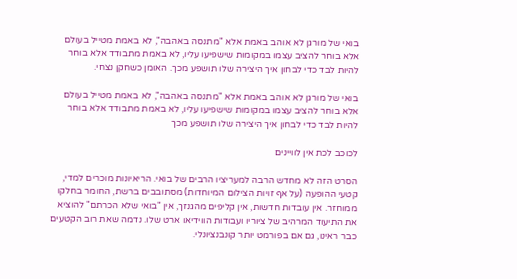בואי של מורגן לא אוהב באמת אלא "מתנסה באהבה", לא באמת מטייל בעולם אלא בוחר להציב עצמו במקומות שישפיעו עליו, לא באמת מתבודד אלא בוחר להיות לבד כדי לבחון איך היצירה שלו תושפע מכך. האומן כשחקן נצחי.

בואי של מורגן לא אוהב באמת אלא "מתנסה באהבה", לא באמת מטייל בעולם אלא בוחר להציב עצמו במקומות שישפיעו עליו, לא באמת מתבודד אלא בוחר להיות לבד כדי לבחון איך היצירה שלו תושפע מכך

לכוכב לכת אין לוויינים

הסרט הזה לא מחדש הרבה למעריציו הרבים של בואי. הריאיונות מוכרים למדי, קטעי ההופעה (על אף זויות הצילום המיוחדות) מסתובבים ברשת, החומר בחלקו ממוחזר. אין עובדות חדשות, אין קליפים מהגנזך, אין "בואי שלא הכרתם" להוציא את התיעוד המרהיב של ציוריו ועבודות הווידיאו ארט שלו. נדמה שאת רוב הקטעים כבר ראינו, גם אם בפורמט יותר קונבנציונלי.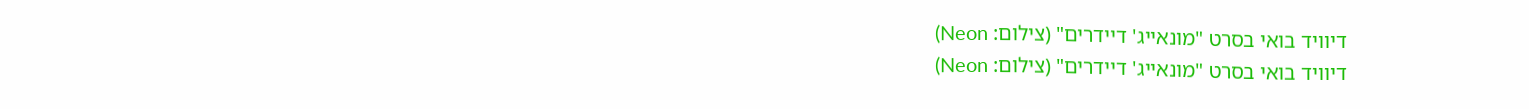דיוויד בואי בסרט "מונאייג' דיידרים" (צילום: Neon)
דיוויד בואי בסרט "מונאייג' דיידרים" (צילום: Neon)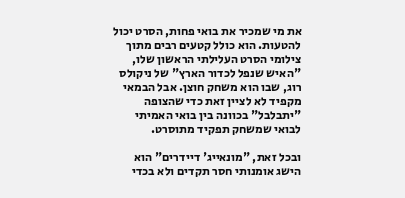את מי שמכיר את בואי פחות, הסרט יכול להטעות. הוא כולל קטעים רבים מתוך צילומי הסרט העלילתי הראשון שלו, "האיש שנפל לכדור הארץ" של ניקולס רוג, שבו הוא משחק חוצן. אבל הבמאי מקפיד לא לציין זאת כדי שהצופה "יתבלבל" בכוונה בין בואי האמיתי לבואי שמשחק תפקיד מתוסרט.

ובכל זאת, "מונאייג' דיידרים" הוא הישג אומנותי חסר תקדים ולא בכדי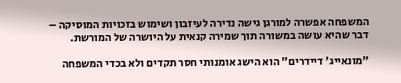המשפחה אפשרה למורגן גישה נדירה לעיזבון ושימוש בזכויות המוסיקה – דבר שהיא עושה במשורה תוך שמירה קנאית על היושרה של המורשת.

"מונאייג' דיידרים" הוא הישג אומנותי חסר תקדים ולא בכדי המשפחה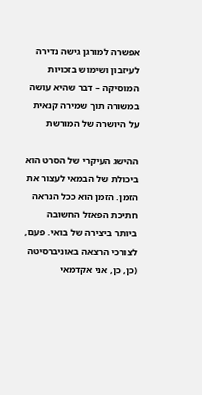אפשרה למורגן גישה נדירה לעיזבון ושימוש בזכויות המוסיקה – דבר שהיא עושה במשורה תוך שמירה קנאית על היושרה של המורשת

ההישג העיקרי של הסרט הוא ביכולת של הבמאי לעצור את הזמן. הזמן הוא ככל הנראה חתיכת הפאזל החשובה ביותר ביצירה של בואי. פעם, לצורכי הרצאה באוניברסיטה (כן, כן, אני אקדמאי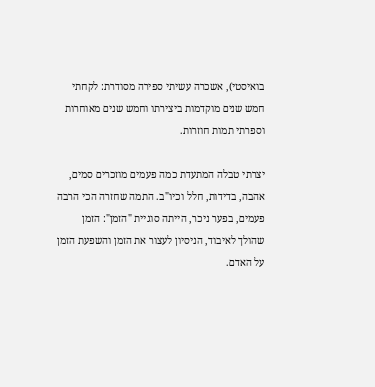בואיסטי), אשכרה עשיתי ספירה מסודרת: לקחתי חמש שנים מוקדמות ביצירתו וחמש שנים מאוחרות וספרתי תמות חוזרות.

יצרתי טבלה המתעדת כמה פעמים מוזכרים סמים, אהבה, בדידות, חלל וכיו"ב. התמה שחזרה הכי הרבה פעמים, בפער ניכר, הייתה סוגיית "הזמן": הזמן שהולך לאיבוד, הניסיון לעצור את הזמן והשפעת הזמן על האדם.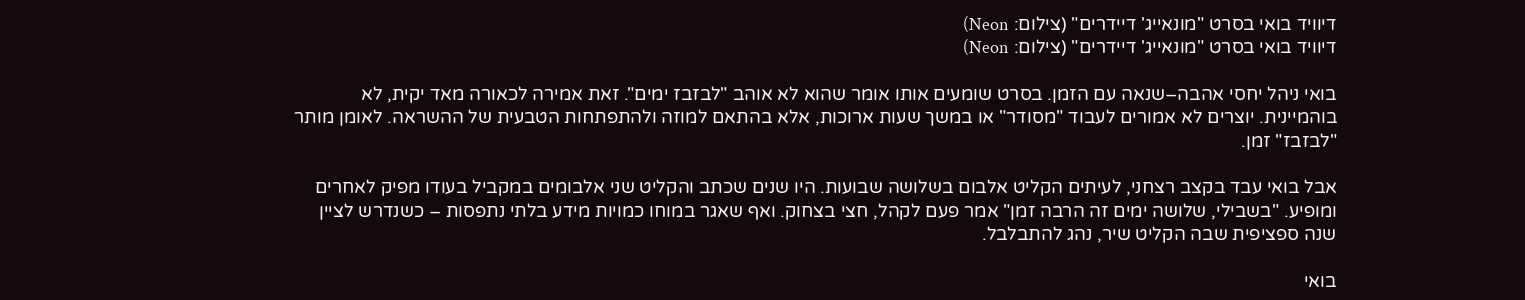דיוויד בואי בסרט "מונאייג' דיידרים" (צילום: Neon)
דיוויד בואי בסרט "מונאייג' דיידרים" (צילום: Neon)

בואי ניהל יחסי אהבה–שנאה עם הזמן. בסרט שומעים אותו אומר שהוא לא אוהב "לבזבז ימים". זאת אמירה לכאורה מאד יקית, לא בוהמיינית. יוצרים לא אמורים לעבוד "מסודר" או במשך שעות ארוכות, אלא בהתאם למוזה ולהתפתחות הטבעית של ההשראה. לאומן מותר "לבזבז" זמן.

אבל בואי עבד בקצב רצחני, לעיתים הקליט אלבום בשלושה שבועות. היו שנים שכתב והקליט שני אלבומים במקביל בעודו מפיק לאחרים ומופיע. "בשבילי, שלושה ימים זה הרבה זמן" אמר פעם לקהל, חצי בצחוק. ואף שאגר במוחו כמויות מידע בלתי נתפסות – כשנדרש לציין שנה ספציפית שבה הקליט שיר, נהג להתבלבל.

בואי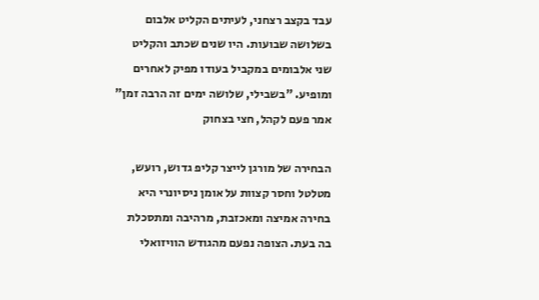עבד בקצב רצחני, לעיתים הקליט אלבום בשלושה שבועות. היו שנים שכתב והקליט שני אלבומים במקביל בעודו מפיק לאחרים ומופיע. "בשבילי, שלושה ימים זה הרבה זמן" אמר פעם לקהל, חצי בצחוק

הבחירה של מורגן לייצר קליפ גדוש, רועש, מטלטל וחסר קצוות על אומן ניסיונרי היא בחירה אמיצה ומאכזבת, מרהיבה ומתסכלת בה בעת. הצופה נפעם מהגודש הוויזואלי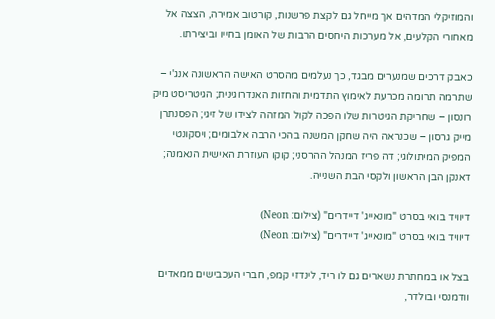והמוזיקלי המדהים אך מייחל גם לקצת פרשנות, קורטוב אמירה, הצצה אל מאחורי הקלעים, אל מערכות היחסים הרבות של האומן בחייו וביצירתו.

כאבק דרכים שמנערים מבגד, כך נעלמים מהסרט האישה הראשונה אנג'י – שתרמה תרומה מכרעת לאימוץ התדמית והחזות האנדרוגינית; הגיטריסט מיק רונסון – שחריקת הגיטרות שלו הפכה לקול המזהה לצידו של זיגי; הפסנתרן מייק גרסון – שכנראה היה שחקן המשנה בהכי הרבה אלבומים; ויסקונטי המפיק המיתולוגי; דה פריז המנהל ההרסני; קוקו העוזרת האישית הנאמנה; דאנקן הבן הראשון ולקסי הבת השנייה.

דיוויד בואי בסרט "מונאייג' דיידרים" (צילום: Neon)
דיוויד בואי בסרט "מונאייג' דיידרים" (צילום: Neon)

בצל או במחתרת נשארים גם לו ריד, לינדזי קמפ, חברי העכבישים ממאדים וודמנסי ובולדר,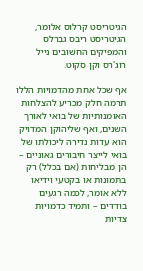הגיטריסט קרלוס אלומר, הגיטריסט ריבס גברלס והמפיקים החשובים נייל רוג'רס וקן סקוט.

אף שכל אחת מהדמויות הללו תרמה חלק מכריע להצלחות האומנותיות של בואי לאורך השנים, ואף שליהוקן המדויק הוא עדות נדירה ליכולתו של בואי לייצר חיבורים גאוניים – הן מבליחות (אם בכלל) רק בתמונות או בקטעי וידיאו ללא אומר, לכמה רגעים בודדים – ותמיד כדמויות צדיות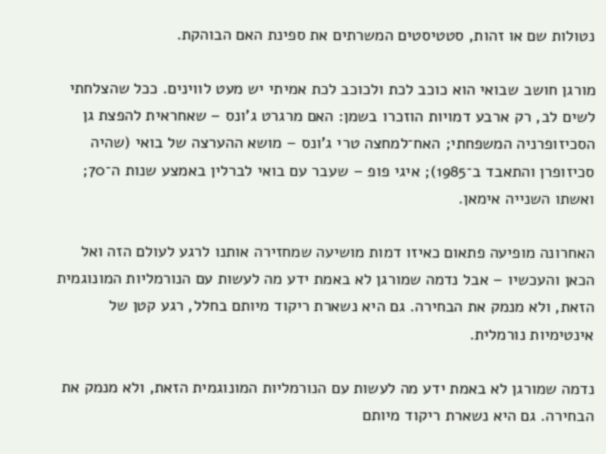נטולות שם או זהות, סטטיסטים המשרתים את ספינת האם הבוהקת.

מורגן חושב שבואי הוא כוכב לכת ולכוכב לכת אמיתי יש מעט לווינים. ככל שהצלחתי לשים לב, רק ארבע דמויות הוזכרו בשמן: האם מרגרט ג'ונס – שאחראית להפצת גן הסכיזופרניה המשפחתי; האח־למחצה טרי ג'ונס – מושא ההערצה של בואי (שהיה סכיזופרן והתאבד ב־1985); איגי פופ – שעבר עם בואי לברלין באמצע שנות ה־70; ואשתו השנייה אימאן.

האחרונה מופיעה פתאום כאיזו דמות מושיעה שמחזירה אותנו לרגע לעולם הזה ואל הכאן והעכשיו – אבל נדמה שמורגן לא באמת ידע מה לעשות עם הנורמליות המונוגמית הזאת, ולא מנמק את הבחירה. גם היא נשארת ריקוד מיותם בחלל, רגע קטן של אינטימיות נורמלית.

נדמה שמורגן לא באמת ידע מה לעשות עם הנורמליות המונוגמית הזאת, ולא מנמק את הבחירה. גם היא נשארת ריקוד מיותם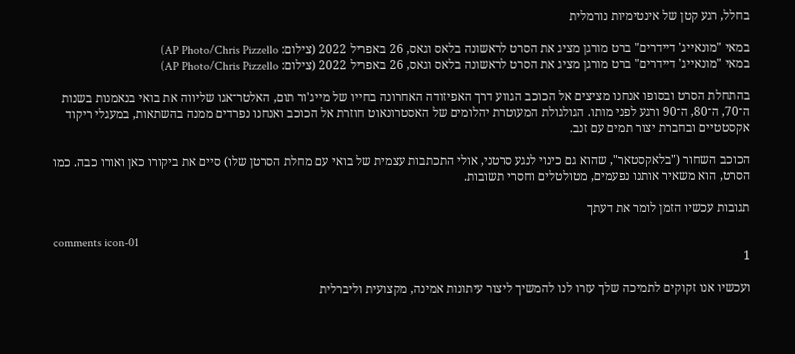בחלל, רגע קטן של אינטימיות נורמלית

במאי "מונאייג' דיידרים" ברט מורגן מציג את הסרט לראשונה בלאס וגאס, 26 באפריל 2022 (צילום: AP Photo/Chris Pizzello)
במאי "מונאייג' דיידרים" ברט מורגן מציג את הסרט לראשונה בלאס וגאס, 26 באפריל 2022 (צילום: AP Photo/Chris Pizzello)

בהתחלת הסרט ובסופו אנחנו מציצים אל הכוכב הגווע דרך האפיזודה האחרונה בחייו של מייג'ור תום, האלטר־אגו שליווה את בואי בנאמנות בשנות ה־70, ה־80, ה־90 ורגע לפני מותו. הגולגולת המעוטרת יהלומים של האסטרונאוט חוזרת אל הכוכב ואנחנו נפרדים ממנה בהשתאות, במעגלי ריקוד אקסטטיים ובחברת יצור תמים עם זנב.

הכוכב השחור ("בלאקסטאר", שהוא גם כינוי לנגע סרטני, אולי התכתבות עצמית של בואי עם מחלת הסרטן שלו) סיים את ביקורו כאן ואורו כבה. כמו הסרט, הוא משאיר אותנו נפעמים, מטולטלים וחסרי תשובות.

תגובות עכשיו הזמן לומר את דעתך

comments icon-01
1

ועכשיו אנו זקוקים לתמיכה שלך עזרו לנו להמשיך ליצור עיתונות אמינה, מקצועית וליברלית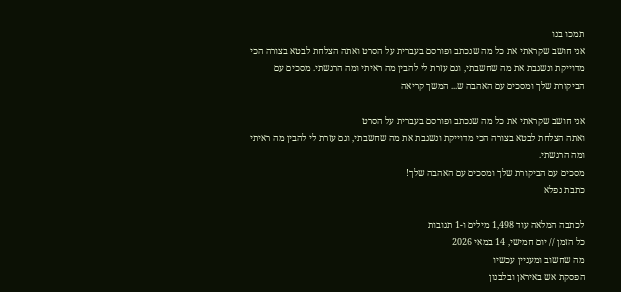תמכו בנו
אני חושב שקראתי את כל מה שנכתב ופורסם בעברית על הסרט ואתה הצלחת לבטא בצורה הכי מדוייקת ונשגבת את מה שחשבתי, וגם עזרת לי להבין מה ראיתי ומה הרגשתי. מסכים עם הביקורת שלך ומסכים עם האהבה ש... המשך קריאה

אני חושב שקראתי את כל מה שנכתב ופורסם בעברית על הסרט
ואתה הצלחת לבטא בצורה הכי מדוייקת ונשגבת את מה שחשבתי, וגם עזרת לי להבין מה ראיתי ומה הרגשתי.
מסכים עם הביקורת שלך ומסכים עם האהבה שלך!
כתבת נפלא

לכתבה המלאה עוד 1,498 מילים ו-1 תגובות
כל הזמן // יום חמישי, 14 במאי 2026
מה שחשוב ומעניין עכשיו
הפסקת אש באיראן ובלבנון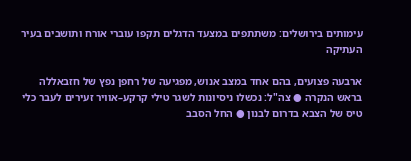עימותים בירושלים: משתתפים במצעד הדגלים תקפו עוברי אורח ותושבים בעיר העתיקה

ארבעה פצועים, בהם אחד במצב אנוש, מפגיעה של רחפן נפץ של חזבאללה בראש הנקרה ● צה"ל: נכשלו ניסיונות לשגר טילי קרקע–אוויר זעירים לעבר כלי טיס של הצבא בדרום לבנון ● החל הסבב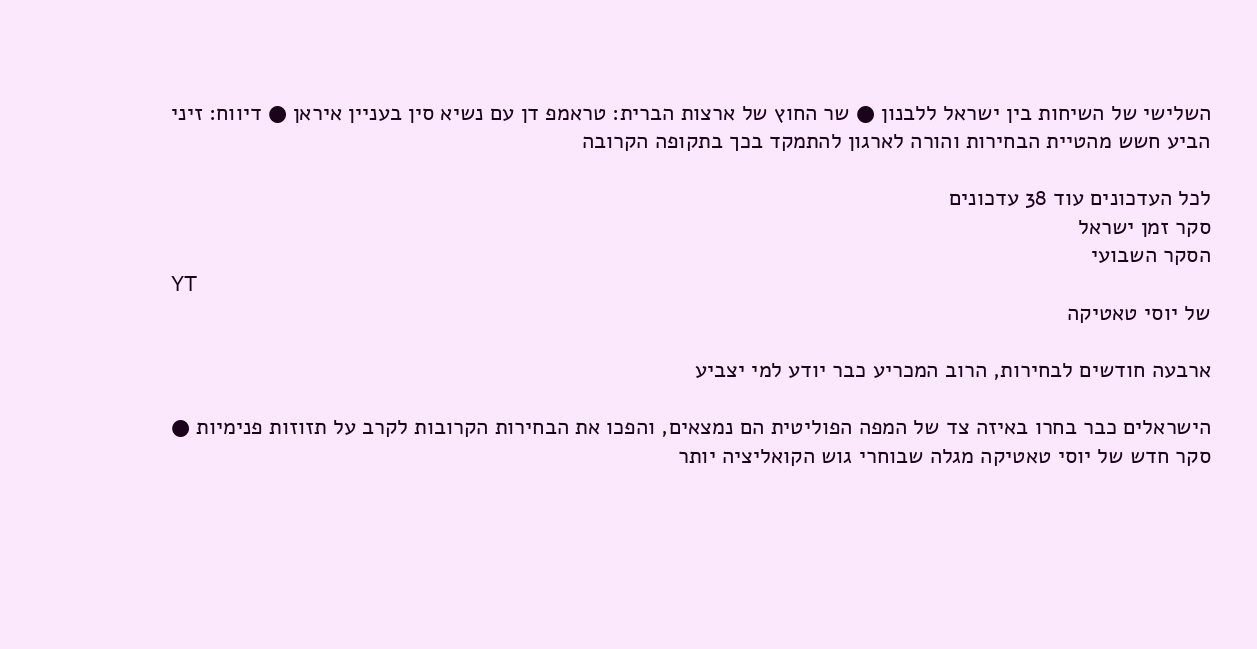השלישי של השיחות בין ישראל ללבנון ● שר החוץ של ארצות הברית: טראמפ דן עם נשיא סין בעניין איראן ● דיווח: זיני הביע חשש מהטיית הבחירות והורה לארגון להתמקד בכך בתקופה הקרובה

לכל העדכונים עוד 38 עדכונים
סקר זמן ישראל
הסקר השבועי
YT
של יוסי טאטיקה

ארבעה חודשים לבחירות, הרוב המכריע כבר יודע למי יצביע

הישראלים כבר בחרו באיזה צד של המפה הפוליטית הם נמצאים, והפכו את הבחירות הקרובות לקרב על תזוזות פנימיות ● סקר חדש של יוסי טאטיקה מגלה שבוחרי גוש הקואליציה יותר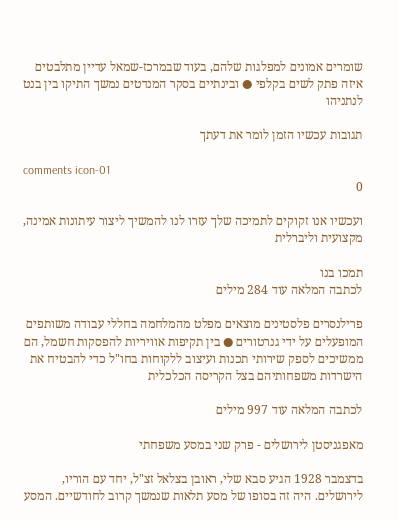שומרים אמונים למפלגות שלהם, בעוד שבמרכז-שמאל עדיין מתלבטים איזה פתק לשים בקלפי ● ובינתיים בסקר המנדטים נמשך התיקו בין בנט לנתניהו

תגובות עכשיו הזמן לומר את דעתך

comments icon-01
0

ועכשיו אנו זקוקים לתמיכה שלך עזרו לנו להמשיך ליצור עיתונות אמינה, מקצועית וליברלית

תמכו בנו
לכתבה המלאה עוד 284 מילים

פרילנסרים פלסטינים מוצאים מפלט מהמלחמה בחללי עבודה משותפים המופעלים על ידי גנרטורים ● בין תקיפות אוויריות להפסקות חשמל, הם ממשיכים לספק שירותי תכנות ועיצוב ללקוחות בחו"ל כדי להבטיח את הישרדות משפחותיהם בצל הקריסה הכלכלית

לכתבה המלאה עוד 997 מילים

מאפגניסטן לירושלים - פרק שני במסע משפחתי

בדצמבר 1928 הגיע סבא שלי, ראובן בצלאל זצ"ל, יחד עם הוריו, לירושלים. היה זה בסופו של מסע תלאות שנמשך קרוב לחודשיים. המסע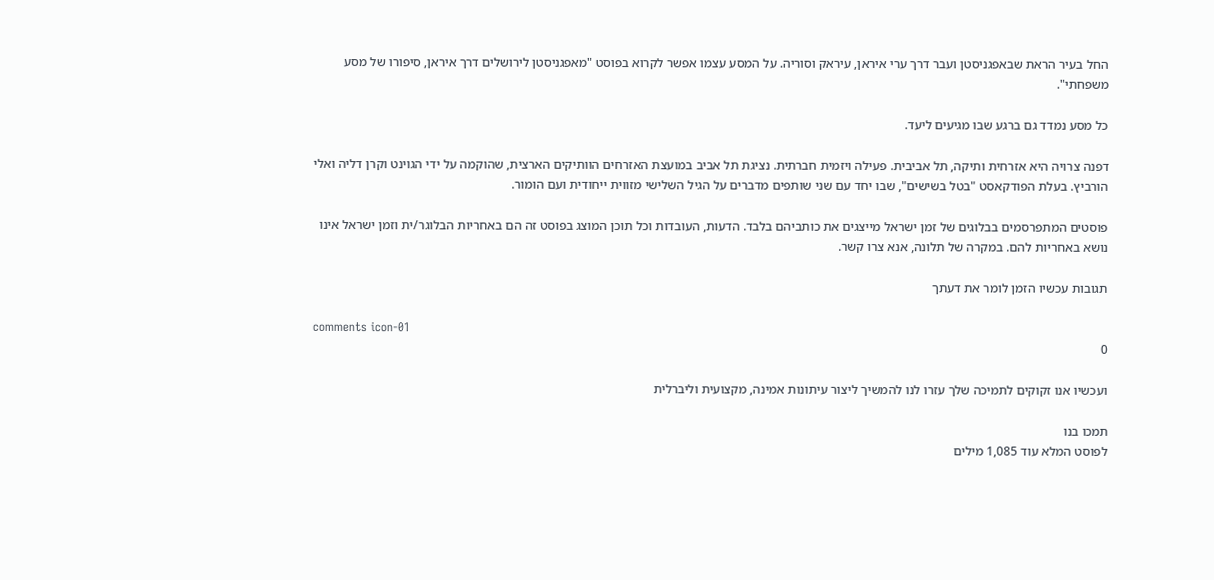החל בעיר הראת שבאפגניסטן ועבר דרך ערי איראן, עיראק וסוריה. על המסע עצמו אפשר לקרוא בפוסט "מאפגניסטן לירושלים דרך איראן, סיפורו של מסע משפחתי".

כל מסע נמדד גם ברגע שבו מגיעים ליעד.

דפנה צרויה היא אזרחית ותיקה, תל אביבית. פעילה ויזמית חברתית. נציגת תל אביב במועצת האזרחים הוותיקים הארצית, שהוקמה על ידי הגוינט וקרן דליה ואלי הורביץ. בעלת הפודקאסט "בטל בשישים", שבו יחד עם שני שותפים מדברים על הגיל השלישי מזווית ייחודית ועם הומור.

פוסטים המתפרסמים בבלוגים של זמן ישראל מייצגים את כותביהם בלבד. הדעות, העובדות וכל תוכן המוצג בפוסט זה הם באחריות הבלוגר/ית וזמן ישראל אינו נושא באחריות להם. במקרה של תלונה, אנא צרו קשר.

תגובות עכשיו הזמן לומר את דעתך

comments icon-01
0

ועכשיו אנו זקוקים לתמיכה שלך עזרו לנו להמשיך ליצור עיתונות אמינה, מקצועית וליברלית

תמכו בנו
לפוסט המלא עוד 1,085 מילים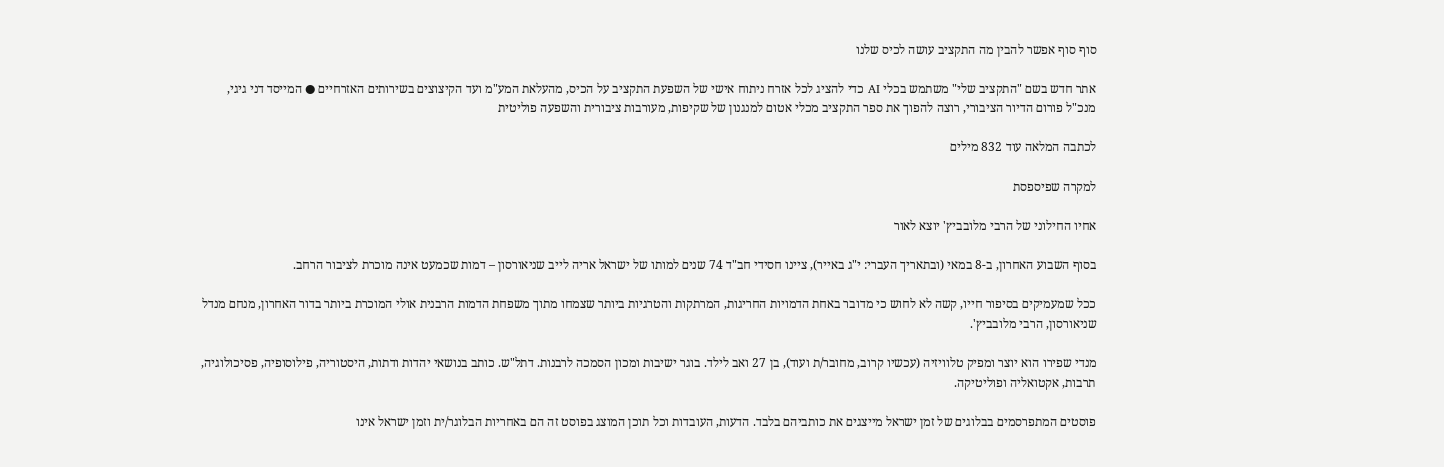סוף סוף אפשר להבין מה התקציב עושה לכיס שלנו

אתר חדש בשם "התקציב שלי" משתמש בכלי AI כדי להציג לכל אזרח ניתוח אישי של השפעת התקציב על הכיס, מהעלאת המע"מ ועד הקיצוצים בשירותים האזרחיים ● המייסד דני גיגי, מנכ"ל פורום הדיור הציבורי, רוצה להפוך את ספר התקציב מכלי אטום למנגנון של שקיפות, מעורבות ציבורית והשפעה פוליטית

לכתבה המלאה עוד 832 מילים

למקרה שפיספסת

אחיו החילוני של הרבי מלובביץ' יוצא לאור

בסוף השבוע האחרון, ב-8 במאי (ובתאריך העברי: י"ג באייר), ציינו חסידי חב"ד 74 שנים למותו של ישראל אריה לייב שניאורסון – דמות שכמעט אינה מוכרת לציבור הרחב.

ככל שמעמיקים בסיפור חייו, קשה לא לחוש כי מדובר באחת הדמויות החריגות, המרתקות והטרגיות ביותר שצמחו מתוך משפחת הדמות הרבנית אולי המוכרת ביותר בדור האחרון, מנחם מנדל שניאורסון, הרבי מלובביץ'.

מנדי שפירו הוא יוצר ומפיק טלוויזיה (עכשיו קרוב, מחובר/ת ועוד), בן 27 ואב לילד. בוגר ישיבות ומכון הסמכה לרבנות. דתל"ש. כותב בנושאי יהדות ודתות, היסטוריה, פילוסופיה, פסיכולוגיה, תרבות, אקטואליה ופוליטיקה.

פוסטים המתפרסמים בבלוגים של זמן ישראל מייצגים את כותביהם בלבד. הדעות, העובדות וכל תוכן המוצג בפוסט זה הם באחריות הבלוגר/ית וזמן ישראל אינו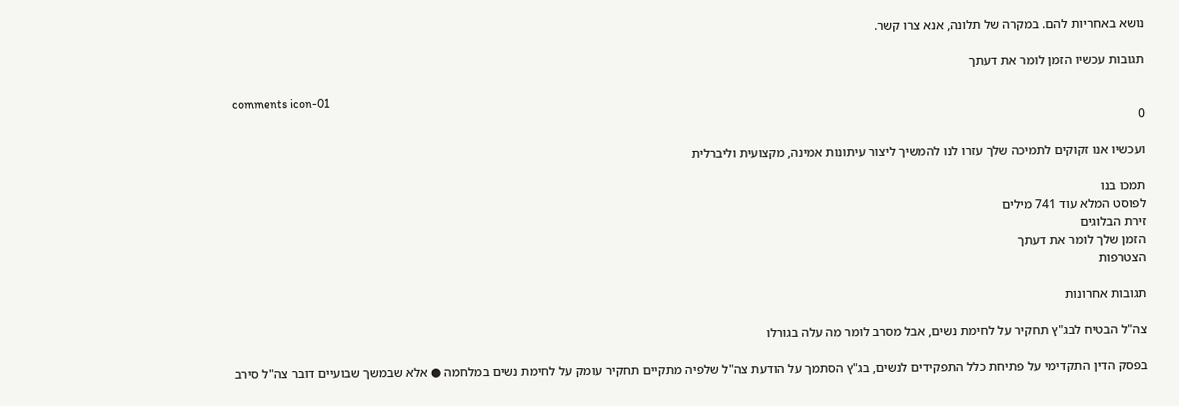נושא באחריות להם. במקרה של תלונה, אנא צרו קשר.

תגובות עכשיו הזמן לומר את דעתך

comments icon-01
0

ועכשיו אנו זקוקים לתמיכה שלך עזרו לנו להמשיך ליצור עיתונות אמינה, מקצועית וליברלית

תמכו בנו
לפוסט המלא עוד 741 מילים
זירת הבלוגים
הזמן שלך לומר את דעתך
הצטרפות

תגובות אחרונות

צה"ל הבטיח לבג"ץ תחקיר על לחימת נשים, אבל מסרב לומר מה עלה בגורלו

בפסק הדין התקדימי על פתיחת כלל התפקידים לנשים, בג"ץ הסתמך על הודעת צה"ל שלפיה מתקיים תחקיר עומק על לחימת נשים במלחמה ● אלא שבמשך שבועיים דובר צה"ל סירב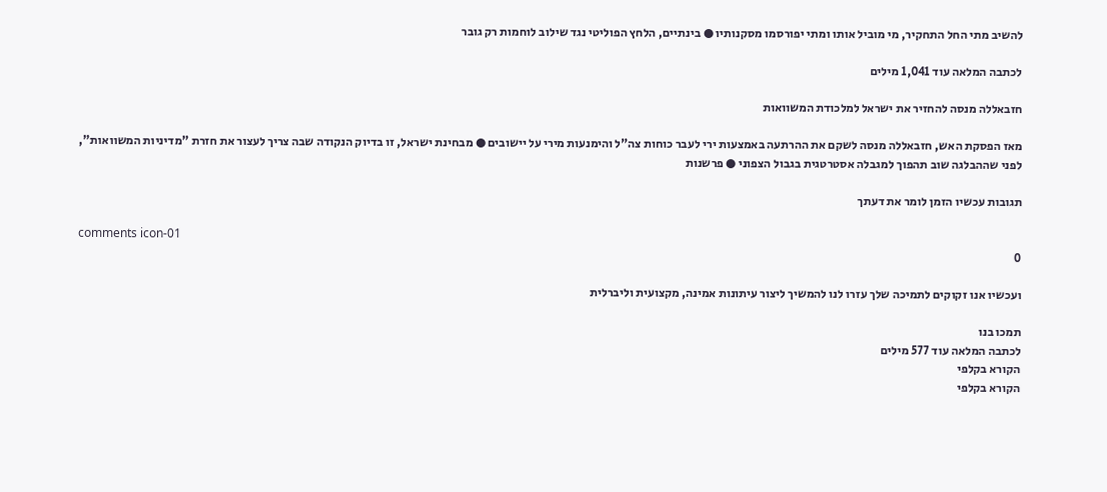להשיב מתי החל התחקיר, מי מוביל אותו ומתי יפורסמו מסקנותיו ● בינתיים, הלחץ הפוליטי נגד שילוב לוחמות רק גובר

לכתבה המלאה עוד 1,041 מילים

חזבאללה מנסה להחזיר את ישראל למלכודת המשוואות

מאז הפסקת האש, חזבאללה מנסה לשקם את ההרתעה באמצעות ירי לעבר כוחות צה"ל והימנעות מירי על יישובים ● מבחינת ישראל, זו בדיוק הנקודה שבה צריך לעצור את חזרת "מדיניות המשוואות", לפני שההבלגה שוב תהפוך למגבלה אסטרטגית בגבול הצפוני ● פרשנות

תגובות עכשיו הזמן לומר את דעתך

comments icon-01
0

ועכשיו אנו זקוקים לתמיכה שלך עזרו לנו להמשיך ליצור עיתונות אמינה, מקצועית וליברלית

תמכו בנו
לכתבה המלאה עוד 577 מילים
הקורא בקלפי
הקורא בקלפי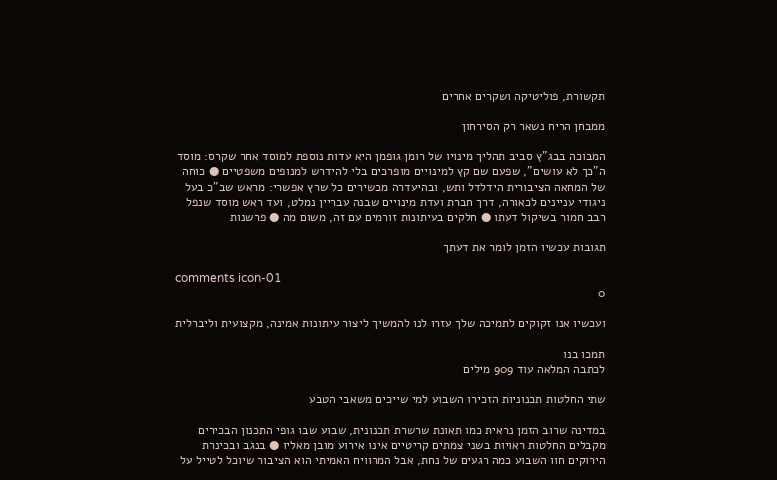תקשורת, פוליטיקה ושקרים אחרים

ממבחן הריח נשאר רק הסירחון

המבוכה בבג"ץ סביב תהליך מינויו של רומן גופמן היא עדות נוספת למוסד אחר שקרס: מוסד ה"כך לא עושים", שפעם שם קץ למינויים מופרכים בלי להידרש למנופים משפטיים ● כוחה של המחאה הציבורית הידלדל ותש, ובהיעדרה מכשירים כל שרץ אפשרי: מראש שב"כ בעל ניגודי עניינים לכאורה, דרך חברת ועדת מינויים שבנה עבריין נמלט, ועד ראש מוסד שנפל רבב חמור בשיקול דעתו ● חלקים בעיתונות זורמים עם זה, משום מה ● פרשנות

תגובות עכשיו הזמן לומר את דעתך

comments icon-01
0

ועכשיו אנו זקוקים לתמיכה שלך עזרו לנו להמשיך ליצור עיתונות אמינה, מקצועית וליברלית

תמכו בנו
לכתבה המלאה עוד 909 מילים

שתי החלטות תכנוניות הזכירו השבוע למי שייכים משאבי הטבע

במדינה שרוב הזמן נראית כמו תאונת שרשרת תכנונית, שבוע שבו גופי התכנון הבכירים מקבלים החלטות ראויות בשני צמתים קריטיים אינו אירוע מובן מאליו ● בנגב ובכינרת הירוקים חוו השבוע כמה רגעים של נחת, אבל המרוויח האמיתי הוא הציבור שיוכל לטייל על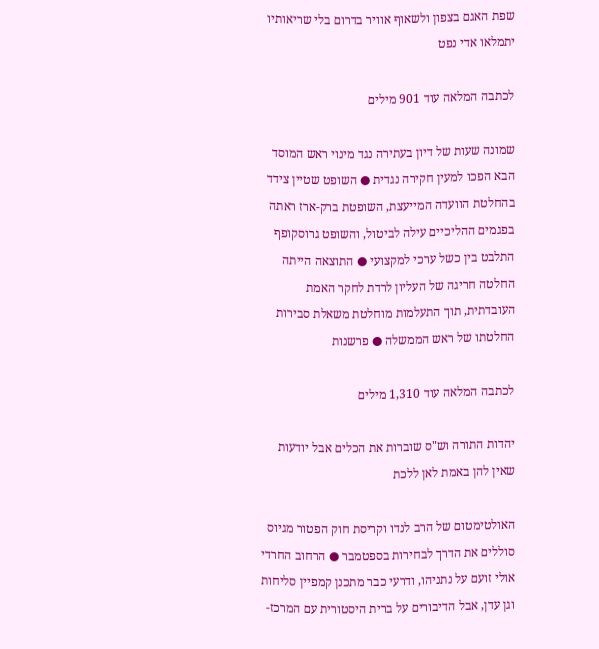שפת האגם בצפון ולשאוף אוויר בדרום בלי שריאותיו יתמלאו אדי נפט

לכתבה המלאה עוד 901 מילים

שמונה שעות של דיון בעתירה נגד מינוי ראש המוסד הבא הפכו למעין חקירה נגדית ● השופט שטיין צידד בהחלטת הוועדה המייעצת, השופטת ברק-ארז ראתה בפגמים ההליכיים עילה לביטול, והשופט גרוסקופף התלבט בין כשל ערכי למקצועי ● התוצאה הייתה החלטה חריגה של העליון לרדת לחקר האמת העובדתית, תוך התעלמות מוחלטת משאלת סבירות החלטתו של ראש הממשלה ● פרשנות

לכתבה המלאה עוד 1,310 מילים

יהדות התורה וש"ס שוברות את הכלים אבל יודעות שאין להן באמת לאן ללכת

האולטימטום של הרב לנדו וקריסת חוק הפטור מגיוס סוללים את הדרך לבחירות בספטמבר ● הרחוב החרדי אולי זועם על נתניהו, ודרעי כבר מתכנן קמפיין סליחות וגן עדן, אבל הדיבורים על ברית היסטורית עם המרכז-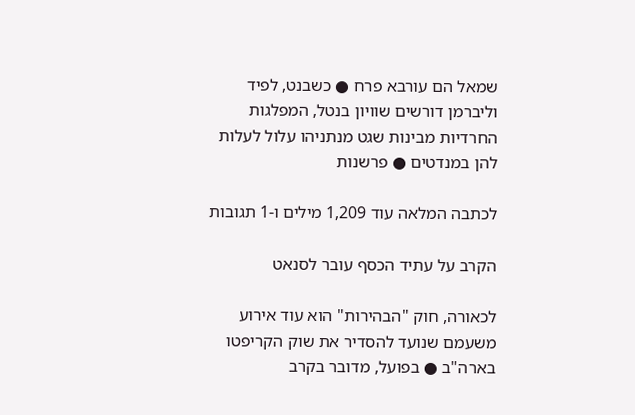שמאל הם עורבא פרח ● כשבנט, לפיד וליברמן דורשים שוויון בנטל, המפלגות החרדיות מבינות שגט מנתניהו עלול לעלות להן במנדטים ● פרשנות

לכתבה המלאה עוד 1,209 מילים ו-1 תגובות

הקרב על עתיד הכסף עובר לסנאט

לכאורה, חוק "הבהירות" הוא עוד אירוע משעמם שנועד להסדיר את שוק הקריפטו בארה"ב ● בפועל, מדובר בקרב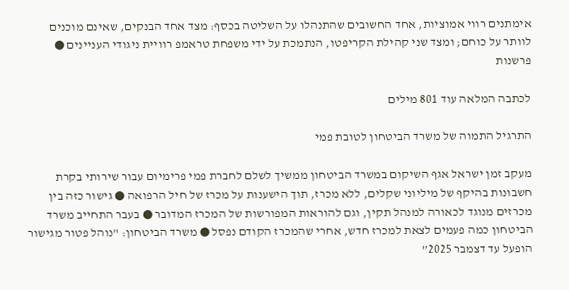אימתנים רווי אמוציות, אחד החשובים שהתנהלו על השליטה בכסף: מצד אחד הבנקים, שאינם מוכנים לוותר על כוחם; ומצד שני קהילת הקריפטו, הנתמכת על ידי משפחת טראמפ רוויית ניגודי העניינים ● פרשנות

לכתבה המלאה עוד 801 מילים

התרגיל התמוה של משרד הביטחון לטובת פמי

מעקב זמן ישראל אגף השיקום במשרד הביטחון ממשיך לשלם לחברת פמי פרימיום עבור שירותי בקרת חשבונות בהיקף של מיליוני שקלים, ללא מכרז, תוך הישענות על מכרז של חיל הרפואה ● גישור כזה בין מכרזים מנוגד לכאורה למנהל תקין, וגם להוראות המפורשות של המכרז המדובר ● בעבר התחייב משרד הביטחון כמה פעמים לצאת למכרז חדש, אחרי שהמכרז הקודם נפסל ● משרד הביטחון: "נוהל פטור מגישור הופעל עד דצמבר 2025”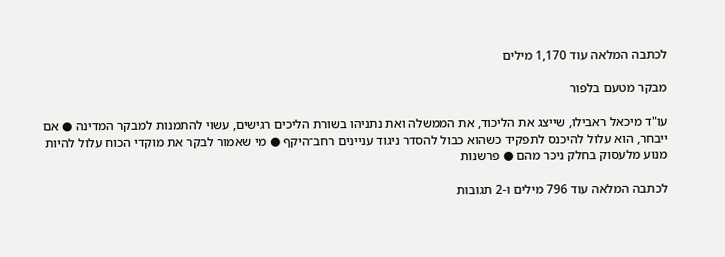לכתבה המלאה עוד 1,170 מילים

מבקר מטעם בלפור

עו"ד מיכאל ראבילו, שייצג את הליכוד, את הממשלה ואת נתניהו בשורת הליכים רגישים, עשוי להתמנות למבקר המדינה ● אם ייבחר, הוא עלול להיכנס לתפקיד כשהוא כבול להסדר ניגוד עניינים רחב־היקף ● מי שאמור לבקר את מוקדי הכוח עלול להיות מנוע מלעסוק בחלק ניכר מהם ● פרשנות

לכתבה המלאה עוד 796 מילים ו-2 תגובות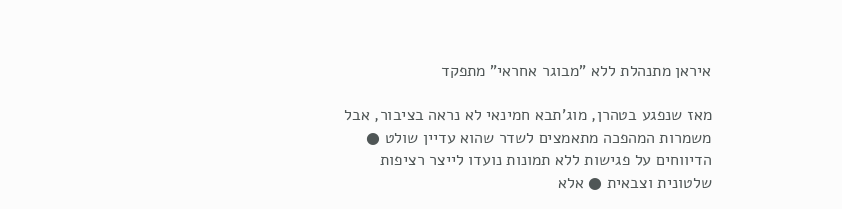איראן מתנהלת ללא "מבוגר אחראי" מתפקד

מאז שנפגע בטהרן, מוג'תבא חמינאי לא נראה בציבור, אבל משמרות המהפכה מתאמצים לשדר שהוא עדיין שולט ● הדיווחים על פגישות ללא תמונות נועדו לייצר רציפות שלטונית וצבאית ● אלא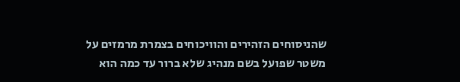שהניסוחים הזהירים והוויכוחים בצמרת מרמזים על משטר שפועל בשם מנהיג שלא ברור עד כמה הוא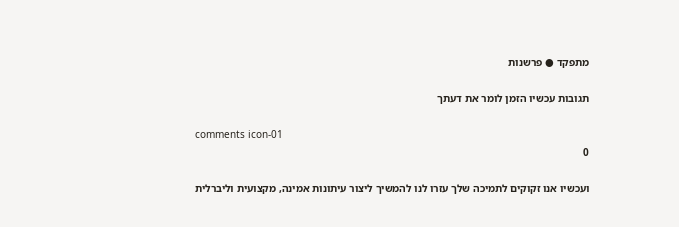מתפקד ● פרשנות

תגובות עכשיו הזמן לומר את דעתך

comments icon-01
0

ועכשיו אנו זקוקים לתמיכה שלך עזרו לנו להמשיך ליצור עיתונות אמינה, מקצועית וליברלית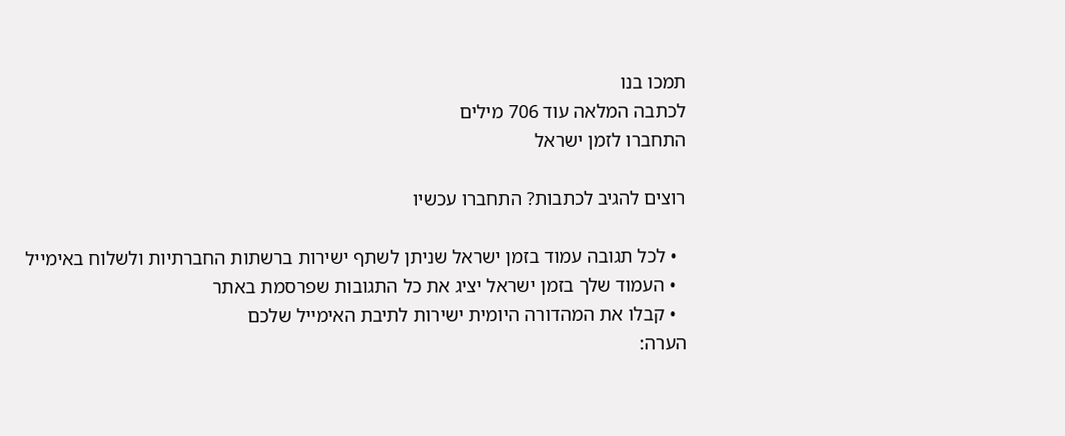תמכו בנו
לכתבה המלאה עוד 706 מילים
התחברו לזמן ישראל

רוצים להגיב לכתבות? התחברו עכשיו

  • לכל תגובה עמוד בזמן ישראל שניתן לשתף ישירות ברשתות החברתיות ולשלוח באימייל
  • העמוד שלך בזמן ישראל יציג את כל התגובות שפרסמת באתר
  • קבלו את המהדורה היומית ישירות לתיבת האימייל שלכם
הערה: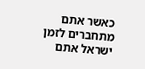כאשר אתם מתחברים לזמן ישראל אתם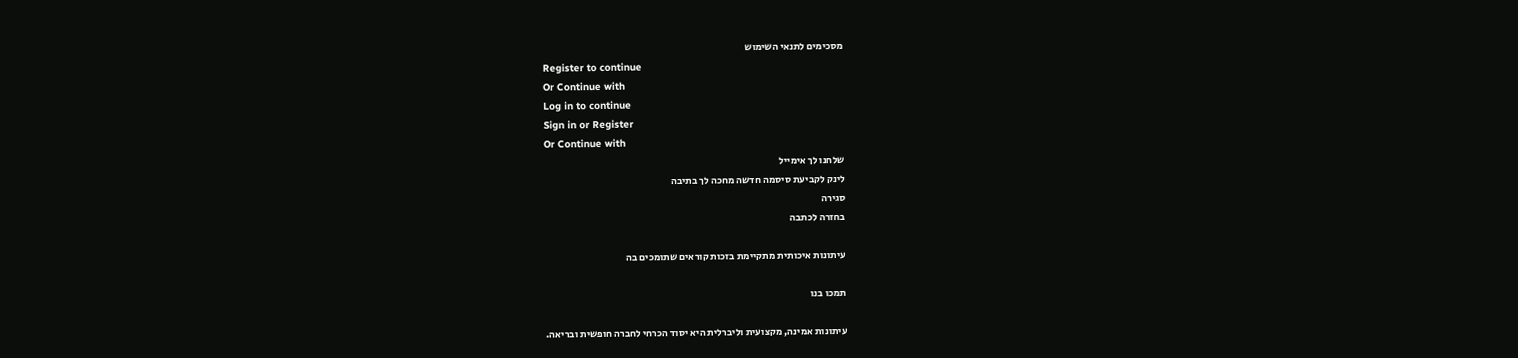מסכימים לתנאי השימוש
Register to continue
Or Continue with
Log in to continue
Sign in or Register
Or Continue with
שלחנו לך אימייל
לינק לקביעת סיסמה חדשה מחכה לך בתיבה
סגירה
בחזרה לכתבה

עיתונות איכותית מתקיימת בזכות קוראים שתומכים בה

תמכו בנו

עיתונות אמינה, מקצועית וליברלית היא יסוד הכרחי לחברה חופשית ובריאה.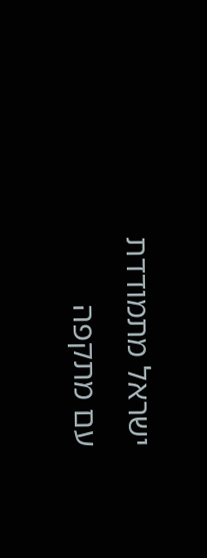ישראל מתמודדת עם מתקפה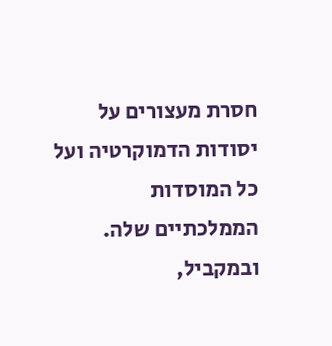חסרת מעצורים על יסודות הדמוקרטיה ועל כל המוסדות הממלכתיים שלה. ובמקביל,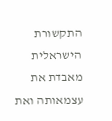התקשורת הישראלית מאבדת את עצמאותה ואת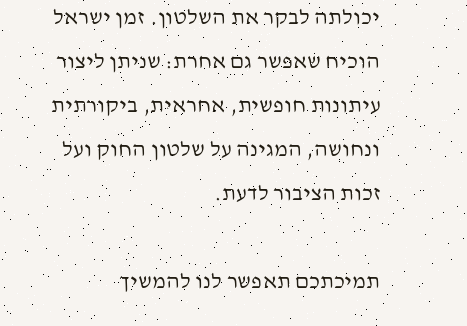יכולתה לבקר את השלטון. זמן ישראל הוכיח שאפשר גם אחרת: שניתן ליצור עיתונות חופשית, אחראית, ביקורתית ונחושה, המגינה על שלטון החוק ועל זכות הציבור לדעת.

תמיכתכם תאפשר לנו להמשיך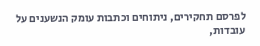לפרסם תחקירים, ניתוחים וכתבות עומק הנשענים על עובדות,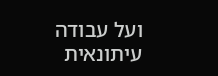ועל עבודה עיתונאית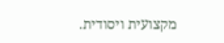מקצועית ויסודית.